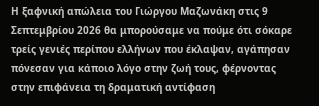Η ξαφνική απώλεια του Γιώργου Μαζωνάκη στις 9 Σεπτεμβρίου 2026 θα μπορούσαμε να πούμε ότι σόκαρε τρείς γενιές περίπου ελλήνων που έκλαψαν, αγάπησαν πόνεσαν για κάποιο λόγο στην ζωή τους, φέρνοντας στην επιφάνεια τη δραματική αντίφαση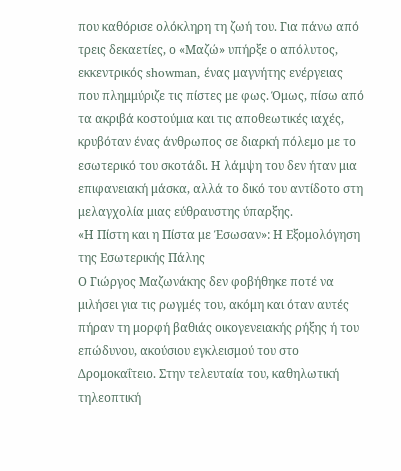που καθόρισε ολόκληρη τη ζωή του. Για πάνω από τρεις δεκαετίες, ο «Μαζώ» υπήρξε ο απόλυτος, εκκεντρικός showman, ένας μαγνήτης ενέργειας που πλημμύριζε τις πίστες με φως. Όμως, πίσω από τα ακριβά κοστούμια και τις αποθεωτικές ιαχές, κρυβόταν ένας άνθρωπος σε διαρκή πόλεμο με το εσωτερικό του σκοτάδι. Η λάμψη του δεν ήταν μια επιφανειακή μάσκα, αλλά το δικό του αντίδοτο στη μελαγχολία μιας εύθραυστης ύπαρξης.
«Η Πίστη και η Πίστα με Έσωσαν»: Η Εξομολόγηση της Εσωτερικής Πάλης
Ο Γιώργος Μαζωνάκης δεν φοβήθηκε ποτέ να μιλήσει για τις ρωγμές του, ακόμη και όταν αυτές πήραν τη μορφή βαθιάς οικογενειακής ρήξης ή του επώδυνου, ακούσιου εγκλεισμού του στο Δρομοκαΐτειο. Στην τελευταία του, καθηλωτική τηλεοπτική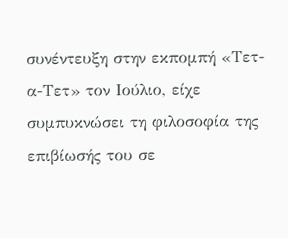συνέντευξη στην εκπομπή «Τετ-α-Τετ» τον Ιούλιο, είχε συμπυκνώσει τη φιλοσοφία της επιβίωσής του σε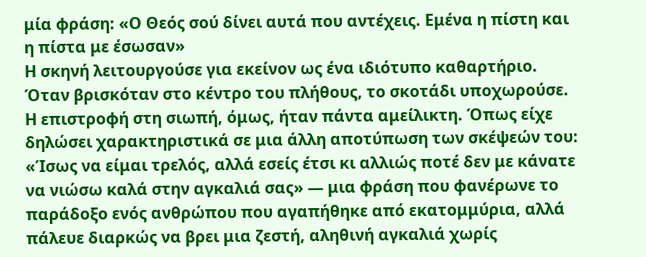μία φράση: «Ο Θεός σού δίνει αυτά που αντέχεις. Εμένα η πίστη και η πίστα με έσωσαν»
Η σκηνή λειτουργούσε για εκείνον ως ένα ιδιότυπο καθαρτήριο. Όταν βρισκόταν στο κέντρο του πλήθους, το σκοτάδι υποχωρούσε. Η επιστροφή στη σιωπή, όμως, ήταν πάντα αμείλικτη. Όπως είχε δηλώσει χαρακτηριστικά σε μια άλλη αποτύπωση των σκέψεών του: «Ίσως να είμαι τρελός, αλλά εσείς έτσι κι αλλιώς ποτέ δεν με κάνατε να νιώσω καλά στην αγκαλιά σας» — μια φράση που φανέρωνε το παράδοξο ενός ανθρώπου που αγαπήθηκε από εκατομμύρια, αλλά πάλευε διαρκώς να βρει μια ζεστή, αληθινή αγκαλιά χωρίς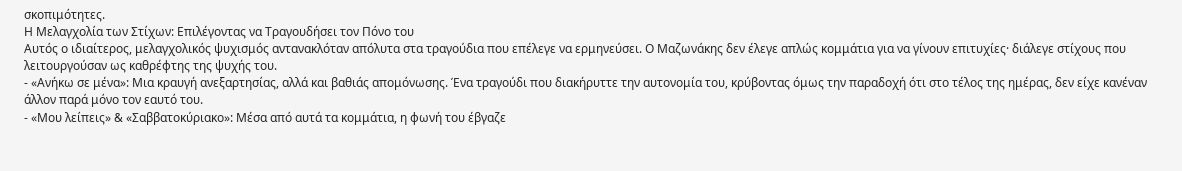σκοπιμότητες.
Η Μελαγχολία των Στίχων: Επιλέγοντας να Τραγουδήσει τον Πόνο του
Αυτός ο ιδιαίτερος, μελαγχολικός ψυχισμός αντανακλόταν απόλυτα στα τραγούδια που επέλεγε να ερμηνεύσει. Ο Μαζωνάκης δεν έλεγε απλώς κομμάτια για να γίνουν επιτυχίες· διάλεγε στίχους που λειτουργούσαν ως καθρέφτης της ψυχής του.
- «Ανήκω σε μένα»: Μια κραυγή ανεξαρτησίας, αλλά και βαθιάς απομόνωσης. Ένα τραγούδι που διακήρυττε την αυτονομία του, κρύβοντας όμως την παραδοχή ότι στο τέλος της ημέρας, δεν είχε κανέναν άλλον παρά μόνο τον εαυτό του.
- «Μου λείπεις» & «Σαββατοκύριακο»: Μέσα από αυτά τα κομμάτια, η φωνή του έβγαζε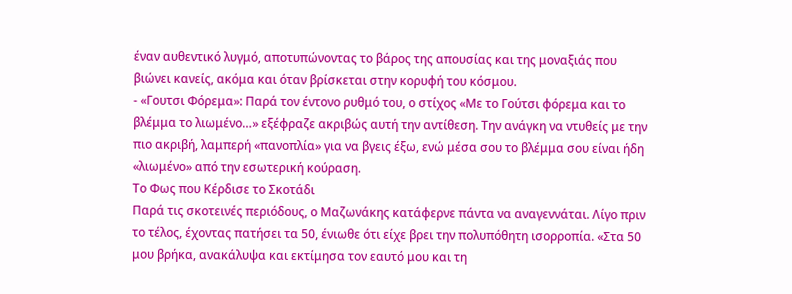έναν αυθεντικό λυγμό, αποτυπώνοντας το βάρος της απουσίας και της μοναξιάς που βιώνει κανείς, ακόμα και όταν βρίσκεται στην κορυφή του κόσμου.
- «Γουτσι Φόρεμα»: Παρά τον έντονο ρυθμό του, ο στίχος «Με το Γούτσι φόρεμα και το βλέμμα το λιωμένο…» εξέφραζε ακριβώς αυτή την αντίθεση. Την ανάγκη να ντυθείς με την πιο ακριβή, λαμπερή «πανοπλία» για να βγεις έξω, ενώ μέσα σου το βλέμμα σου είναι ήδη «λιωμένο» από την εσωτερική κούραση.
Το Φως που Κέρδισε το Σκοτάδι
Παρά τις σκοτεινές περιόδους, ο Μαζωνάκης κατάφερνε πάντα να αναγεννάται. Λίγο πριν το τέλος, έχοντας πατήσει τα 50, ένιωθε ότι είχε βρει την πολυπόθητη ισορροπία. «Στα 50 μου βρήκα, ανακάλυψα και εκτίμησα τον εαυτό μου και τη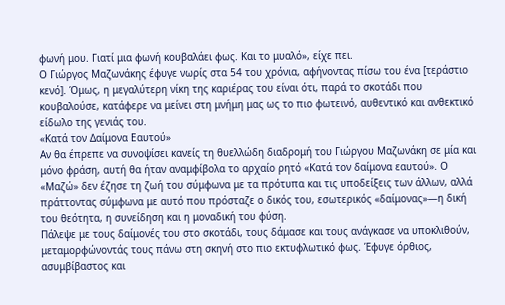φωνή μου. Γιατί μια φωνή κουβαλάει φως. Και το μυαλό», είχε πει.
Ο Γιώργος Μαζωνάκης έφυγε νωρίς στα 54 του χρόνια, αφήνοντας πίσω του ένα [τεράστιο κενό]. Όμως, η μεγαλύτερη νίκη της καριέρας του είναι ότι, παρά το σκοτάδι που κουβαλούσε, κατάφερε να μείνει στη μνήμη μας ως το πιο φωτεινό, αυθεντικό και ανθεκτικό είδωλο της γενιάς του.
«Κατά τον Δαίμονα Εαυτού»
Αν θα έπρεπε να συνοψίσει κανείς τη θυελλώδη διαδρομή του Γιώργου Μαζωνάκη σε μία και μόνο φράση, αυτή θα ήταν αναμφίβολα το αρχαίο ρητό «Κατά τον δαίμονα εαυτού». Ο «Μαζώ» δεν έζησε τη ζωή του σύμφωνα με τα πρότυπα και τις υποδείξεις των άλλων, αλλά πράττοντας σύμφωνα με αυτό που πρόσταζε ο δικός του, εσωτερικός «δαίμονας»—η δική του θεότητα, η συνείδηση και η μοναδική του φύση.
Πάλεψε με τους δαίμονές του στο σκοτάδι, τους δάμασε και τους ανάγκασε να υποκλιθούν, μεταμορφώνοντάς τους πάνω στη σκηνή στο πιο εκτυφλωτικό φως. Έφυγε όρθιος, ασυμβίβαστος και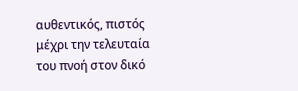αυθεντικός, πιστός μέχρι την τελευταία του πνοή στον δικό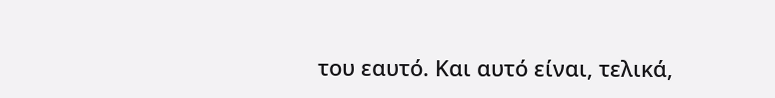του εαυτό. Και αυτό είναι, τελικά,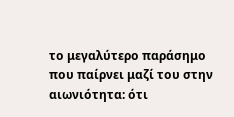το μεγαλύτερο παράσημο που παίρνει μαζί του στην αιωνιότητα: ότι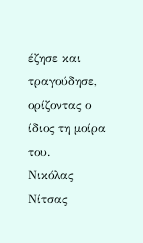έζησε και τραγούδησε, ορίζοντας ο ίδιος τη μοίρα του.
Νικόλας Νίτσας